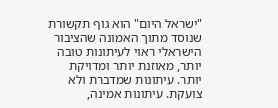"ישראל היום" הוא גוף תקשורת שנוסד מתוך האמונה שהציבור הישראלי ראוי לעיתונות טובה יותר, מאוזנת יותר ומדויקת יותר. עיתונות שמדברת ולא צועקת. עיתונות אמינה,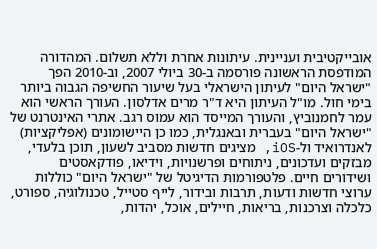אובייקטיבית ועניינית. עיתונות אחרת וללא תשלום. המהדורה המודפסת הראשונה פורסמה ב-30 ביולי 2007, וב-2010 הפך "ישראל היום" לעיתון הישראלי בעל שיעור החשיפה הגבוה ביותר בימי חול. מו"ל העיתון היא ד"ר מרים אדלסון. העורך הראשי הוא עמר לחמנוביץ, והעורך המייסד הוא עמוס רגב. אתרי האינטרנט של "ישראל היום" בעברית ובאנגלית, כמו כן היישומונים (אפליקציות) לאנדרואיד ול-iOS, מציגים חדשות מסביב לשעון, תוכן בלעדי, מבזקים ועדכונים, ניתוחים ופרשנויות, וידיאו, פודקאסטים ושידורים חיים. פלטפורמות הדיגיטל של "ישראל היום" כוללות ערוצי חדשות ודעות, תרבות ובידור, לייף סטייל, טכנולוגיה, ספורט, כלכלה וצרכנות, בריאות, חיילים, אוכל, יהדות,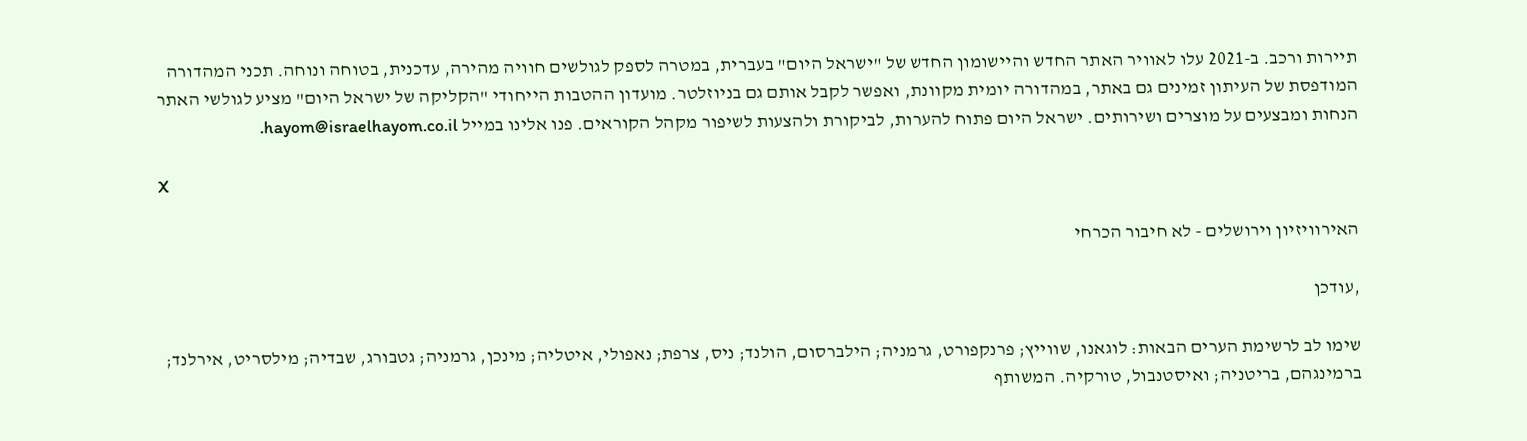תיירות ורכב. ב-2021 עלו לאוויר האתר החדש והיישומון החדש של "ישראל היום" בעברית, במטרה לספק לגולשים חוויה מהירה, עדכנית, בטוחה ונוחה. תכני המהדורה המודפסת של העיתון זמינים גם באתר, במהדורה יומית מקוונת, ואפשר לקבל אותם גם בניוזלטר. מועדון ההטבות הייחודי "הקליקה של ישראל היום" מציע לגולשי האתר הנחות ומבצעים על מוצרים ושירותים. ישראל היום פתוח להערות, לביקורת ולהצעות לשיפור מקהל הקוראים. פנו אלינו במייל hayom@israelhayom.co.il.

X

האירוויזיון וירושלים - לא חיבור הכרחי

,עודכן

שימו לב לרשימת הערים הבאות: לוגאנו, שווייץ; פרנקפורט, גרמניה; הילברסום, הולנד; ניס, צרפת; נאפולי, איטליה; מינכן, גרמניה; גטבורג, שבדיה; מילסריט, אירלנד; ברמינגהם, בריטניה; ואיסטנבול, טורקיה. המשותף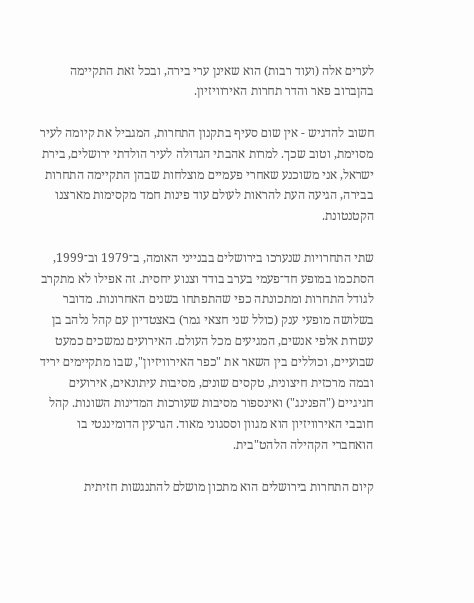לערים אלה (ועוד רבות) הוא שאינן ערי בירה, ובכל זאת התקיימה בהןברוב פאר והדר תחרות האירוויזיון.

חשוב להדגיש - אין שום סעיף בתקנון התחרות, המגביל את קיומה לעיר מסוימת, וטוב שכך. למרות אהבתי הגדולה לעיר הולדתי ירושלים, בירת ישראל, אני משוכנע שאחרי פעמיים מוצלחות שבהן התקיימה התחרות בבירה, הגיעה העת להראות לעולם עוד פינות חמד מקסימות מארצנו הקטנטונת.

שתי התחרויות שנערכו בירושלים בבנייני האומה, ב־1979 וב־1999, הסתכמו במופע חד־פעמי בערב בודד וצנוע יחסית. זה אפילו לא מתקרב לגודל התחרות ומתכונתה כפי שהתפתחו בשנים האחרונות. מדובר בשלושה מופעי ענק (כולל שני חצאי גמר) באצטדיון עם קהל נלהב בן עשרות אלפי אנשים, המגיעים מכל העולם. האירועים נמשכים כמעט שבועיים, וכוללים בין השאר את "כפר האירוויזיון", שבו מתקיימים יריד ובמה מרכזית חיצונית, טקסים שונים, מסיבות עיתונאים, אירועים חגיגיים ("הפנינג") ואינספור מסיבות שעורכות המדינות השונות. קהל חובבי האירוויזיון הוא מגוון וססגוני מאוד. הגרעין הדומיננטי בו הואחברי הקהילה הלהט"בית.

קיום התחרות בירושלים הוא מתכון מושלם להתנגשות חזיתית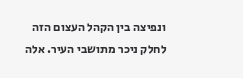ונפיצה בין הקהל העצום הזה לחלק ניכר מתושבי העיר. אלה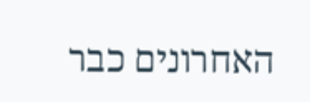האחרונים כבר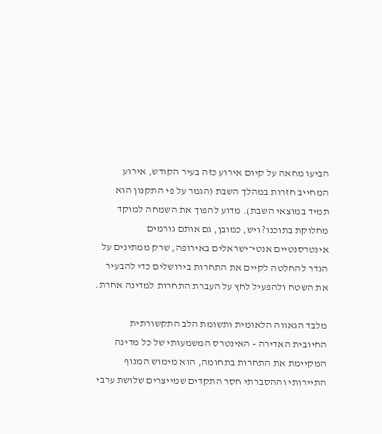הביעו מחאה על קיום אירוע כזה בעיר הקודש, אירוע המחייב חזרות במהלך השבת (הגמר על פי התקנון הוא תמיד במוצאי השבת). מדוע להפוך את השמחה למוקד מחלוקת בתוכנו? ויש, כמובן, גם אותם גורמים אינטרסנטיים אנטי־ישראלים באירופה, שרק ממתינים על הגדר להחלטה לקיים את התחרות בירושלים כדי להבעיר את השטח ולהפעיל לחץ על העברת התחרות למדינה אחרת.

מלבד הגאווה הלאומית ותשומת הלב התקשורתית החיובית האדירה - האינטרס המשמעותי של כל מדינה המקיימת את התחרות בתחומה, הוא מימוש המנוף התיירותי וההסברתי חסר התקדים שמייצרים שלושת ערבי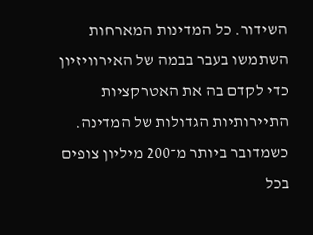השידור. כל המדינות המארחות השתמשו בעבר בבמה של האירוויזיון כדי לקדם בה את האטרקציות התיירותיות הגדולות של המדינה. כשמדובר ביותר מ־200 מיליון צופים בכל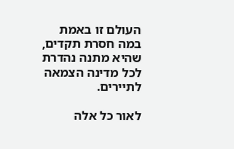העולם זו באמת במה חסרת תקדים, שהיא מתנה נהדרת לכל מדינה הצמאה לתיירים.

לאור כל אלה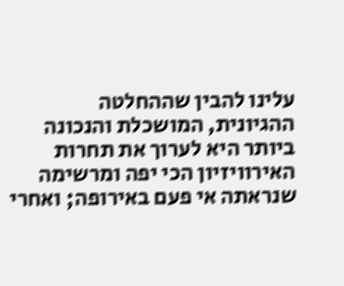עלינו להבין שההחלטה ההגיונית, המושכלת והנכונה ביותר היא לערוך את תחרות האירוויזיון הכי יפה ומרשימה שנראתה אי פעם באירופה; ואחרי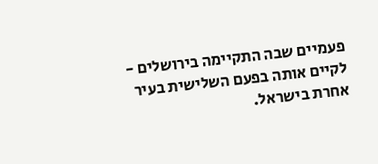פעמיים שבה התקיימה בירושלים - לקיים אותה בפעם השלישית בעיר אחרת בישראל.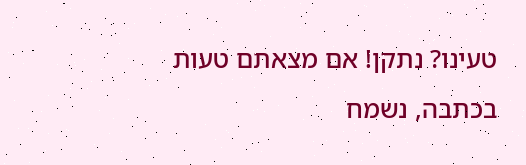טעינו? נתקן! אם מצאתם טעות בכתבה, נשמח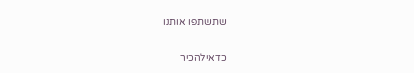שתשתפו אותנו

כדאילהכיר